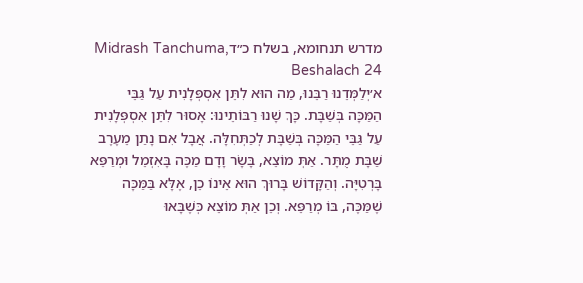מדרש תנחומא, בשלח כ״דMidrash Tanchuma, Beshalach 24
א׳יְלַמְּדֵנוּ רַבֵּנוּ, מַה הוּא לִתֵּן אִסְפְּלָנִית עַל גַּבֵּי הַמַּכָּה בְּשַׁבָּת. כָּךְ שָׁנוּ רַבּוֹתֵינוּ: אָסוּר לִתֵּן אִסְפְּלָנִית עַל גַּבֵּי הַמַּכָּה בְּשַׁבָּת לְכַתְּחִלָּה. אֲבָל אִם נָתַן מֵעֶרֶב שַׁבָּת מֻתָּר. אַתְּ מוֹצֵא, בָּשָׂר וָדָם מַכֶּה בָּאִזְמֵל וּמְרַפֵּא בָּרְטִיָּה. וְהַקָּדוֹשׁ בָּרוּךְ הוּא אֵינוֹ כֵן, אֶלָּא בַּמַּכָּה שֶׁמַּכֶּה, בּוֹ מְרַפֵּא. וְכֵן אַתְּ מוֹצֵא כְּשֶׁבָּאוּ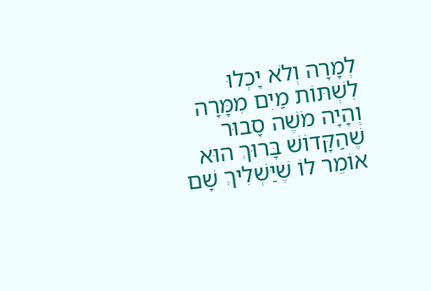לְמָרָה וְלֹא יָכְלוּ לִשְׁתּוֹת מַיִם מִמָּרָה וְהָיָה מֹשֶׁה סָבוּר שֶׁהַקָּדוֹשׁ בָּרוּךְ הוּא אוֹמֵר לוֹ שֶׁיַּשְׁלִיךְ שָׁם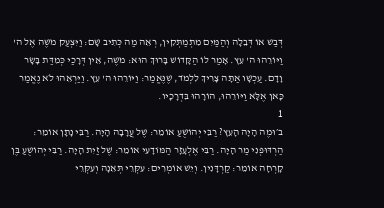דְּבַשׁ אוֹ דְּבֵלָה וְהַמַּיִם מִתְמַתְּקִין, רְאֵה מַה כְּתִיב שָׁם: וַיִּצְעַק מֹשֶׁה אֶל ה' וַיּוֹרֵהוּ ה' עֵץ. אָמַר לוֹ הַקָּדוֹשׁ בָּרוּךְ הוּא: מֹשֶׁה, אֵין דְּרָכַי כְּמִדַּת בָּשָׂר וָדָם. עַכְשָׁו אַתָּה צָרִיךְ לִלְמֹד, שֶׁנֶּאֱמַר: וַיּוֹרֵהוּ ה' עֵץ. וַיַּרְאֵהוּ לֹא נֶאֱמַר כָּאן אֶלָּא וַיּוֹרֵהוּ, הוֹרָהוּ בִּדְרָכָיו.
1
ב׳וּמֶה הָיָה הָעֵץ? רַבִּי יְהוֹשֻׁעַ אוֹמֵר: שֶׁל עֲרָבָה הָיָה. רַבִּי נָתָן אוֹמֵר: הַרְדּוּפְנִי מַר הָיָה. רַבִּי אֶלְעָזָר הַמּוֹדָעִי אוֹמֵר: שֶׁל זַיִת הָיָה. רַבִּי יְהוֹשֻׁעַ בֶּן קָרְחָה אוֹמֵר: קַרְדָּנִין. וְיֵשׁ אוֹמְרִים: עִקְּרֵי תְּאֵנָה וְעִקְּרֵי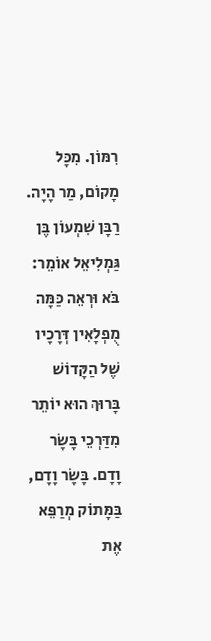רִמּוֹן. מִכָּל מָקוֹם, מַר הָיָה. רַבָּן שִׁמְעוֹן בֶּן גַּמְלִיאֵל אוֹמֵר: בֹּא וּרְאֵה כַּמָּה מֻפְלָאִין דְּרָכָיו שֶׁל הַקָּדוֹשׁ בָּרוּךְ הוּא יוֹתֵר מִדַּרְכֵי בָּשָׂר וָדָם. בָּשָׂר וָדָם, בַּמָּתוֹק מְרַפֵּא אֶת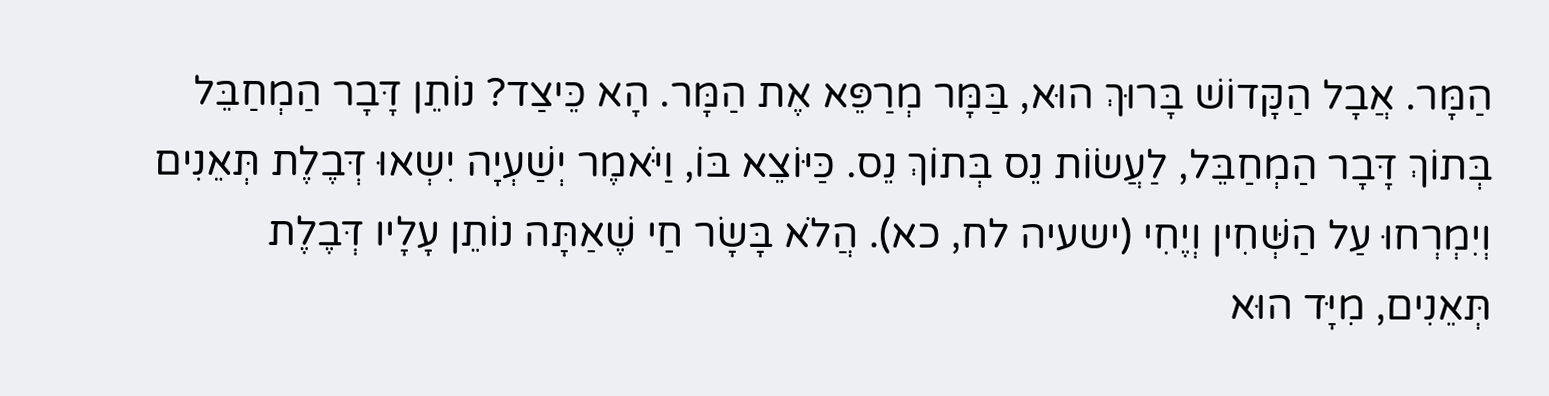הַמָּר. אֲבָל הַקָּדוֹשׁ בָּרוּךְ הוּא, בַּמָּר מְרַפֵּא אֶת הַמָּר. הָא כֵּיצַד? נוֹתֵן דָּבָר הַמְחַבֵּל בְּתוֹךְ דָּבָר הַמְחַבֵּל, לַעֲשׂוֹת נֵס בְּתוֹךְ נֵס. כַּיּוֹצֵא בּוֹ, וַיֹּאמֶר יְשַׁעְיָה יִשְאוּ דְּבֶלֶת תְּאֵנִים וְיִמְרְחוּ עַל הַשְּׁחִין וְיֶחִי (ישעיה לח, כא). הֲלֹא בָּשָׂר חַי שֶׁאַתָּה נוֹתֵן עָלָיו דְּבֶלֶת תְּאֵנִים, מִיָּד הוּא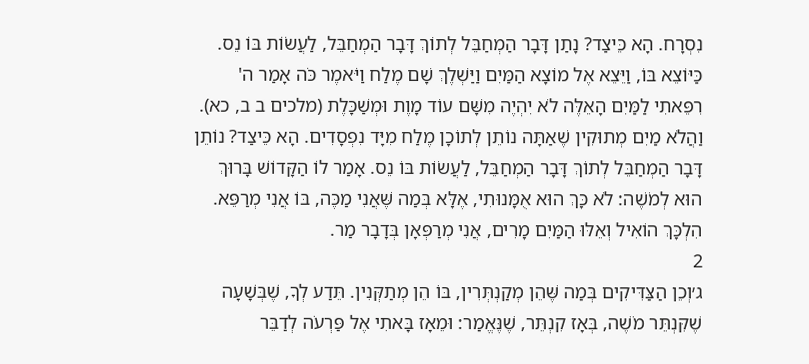נִסְרָח. הָא כֵּיצַד? נָתַן דָּבָר הַמְחַבֵּל לְתוֹךְ דָּבָר הַמְחַבֵּל, לַעֲשׂוֹת בּוֹ נֵס. כַּיּוֹצֵא בּוֹ, וַיֵּצֵא אֶל מוֹצָא הַמַּיִם וַיַּשְׁלֶךְ שָׁם מֶלַח וַיֹּאמֶר כֹּה אָמַר ה' רִפֵּאתִי לַמַּיִם הָאֵלֶּה לֹא יִהְיֶה מִשָּׁם עוֹד מָוֶת וּמְשַׁכָּלֶת (מלכים ב ב, כא). וַהֲלֹא מַיִם מְתוּקִין שֶׁאַתָּה נוֹתֵן לְתוֹכָן מֶלַח מִיָּד נִפְסָדִים. הָא כֵּיצַד? נוֹתֵן דָּבָר הַמְחַבֵּל לְתוֹךְ דָּבָר הַמְחַבֵּל, לַעֲשׂוֹת בּוֹ נֵס. אָמַר לוֹ הַקָּדוֹשׁ בָּרוּךְ הוּא לְמֹשֶׁה: לֹא כָּךְ הוּא אֻמָּנוּתִי, אֶלָּא בְּמַה שֶּׁאֲנִי מַכֶּה, בּוֹ אֲנִי מְרַפֵּא. הִלְכָּךְ הוֹאִיל וְאֵלּוּ הַמַּיִם מָרִים, אֲנִי מְרַפְּאָן בְּדָבָר מַר.
2
ג׳וְכֵן הַצַּדִּיקִים בְּמַה שֶּׁהֵן מְקַנְתְּרִין, בּוֹ הֵן מְתַקְּנִין. תֵּדַע לְךָ, שֶׁבְּשָׁעָה שֶׁקִּנְתֵּר מֹשֶׁה, בְּאָז קִנְתֵּר, שֶׁנֶּאֱמַר: וּמֵאָז בָּאתִי אֶל פַּרְעֹה לְדַבֵּר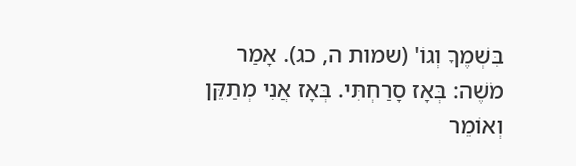בִּשְׁמֶךָ וְגוֹ' (שמות ה, כג). אָמַר מֹשֶׁה: בְּאָז סָרַחְתִּי. בְּאָז אֲנִי מְתַקֵּן וְאוֹמֵר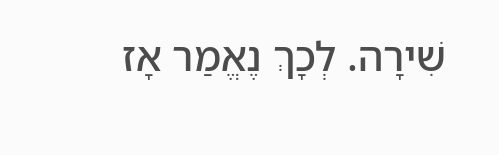שִׁירָה. לְכָךְ נֶאֱמַר אָז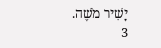יָשִׁיר מֹשֶׁה.
3